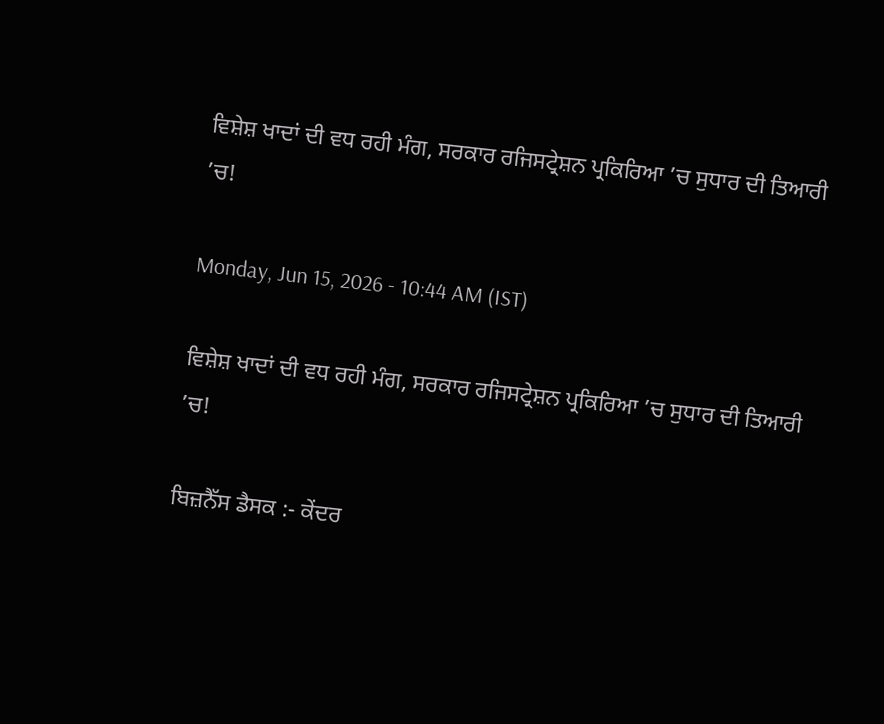ਵਿਸ਼ੇਸ਼ ਖਾਦਾਂ ਦੀ ਵਧ ਰਹੀ ਮੰਗ, ਸਰਕਾਰ ਰਜਿਸਟ੍ਰੇਸ਼ਨ ਪ੍ਰਕਿਰਿਆ ’ਚ ਸੁਧਾਰ ਦੀ ਤਿਆਰੀ ’ਚ!

Monday, Jun 15, 2026 - 10:44 AM (IST)

ਵਿਸ਼ੇਸ਼ ਖਾਦਾਂ ਦੀ ਵਧ ਰਹੀ ਮੰਗ, ਸਰਕਾਰ ਰਜਿਸਟ੍ਰੇਸ਼ਨ ਪ੍ਰਕਿਰਿਆ ’ਚ ਸੁਧਾਰ ਦੀ ਤਿਆਰੀ ’ਚ!

ਬਿਜ਼ਨੈੱਸ ਡੈਸਕ :- ਕੇਂਦਰ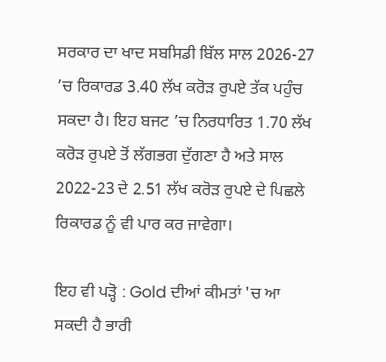ਸਰਕਾਰ ਦਾ ਖਾਦ ਸਬਸਿਡੀ ਬਿੱਲ ਸਾਲ 2026-27 ’ਚ ਰਿਕਾਰਡ 3.40 ਲੱਖ ਕਰੋੜ ਰੁਪਏ ਤੱਕ ਪਹੁੰਚ ਸਕਦਾ ਹੈ। ਇਹ ਬਜਟ ’ਚ ਨਿਰਧਾਰਿਤ 1.70 ਲੱਖ ਕਰੋੜ ਰੁਪਏ ਤੋਂ ਲੱਗਭਗ ਦੁੱਗਣਾ ਹੈ ਅਤੇ ਸਾਲ 2022-23 ਦੇ 2.51 ਲੱਖ ਕਰੋੜ ਰੁਪਏ ਦੇ ਪਿਛਲੇ ਰਿਕਾਰਡ ਨੂੰ ਵੀ ਪਾਰ ਕਰ ਜਾਵੇਗਾ।

ਇਹ ਵੀ ਪੜ੍ਹੋ : Gold ਦੀਆਂ ਕੀਮਤਾਂ 'ਚ ਆ ਸਕਦੀ ਹੈ ਭਾਰੀ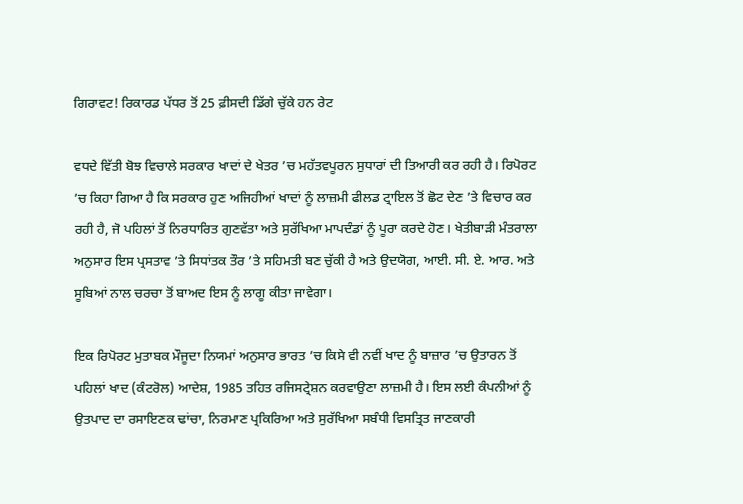ਗਿਰਾਵਟ! ਰਿਕਾਰਡ ਪੱਧਰ ਤੋਂ 25 ਫ਼ੀਸਦੀ ਡਿੱਗੇ ਚੁੱਕੇ ਹਨ ਰੇਟ

ਵਧਦੇ ਵਿੱਤੀ ਬੋਝ ਵਿਚਾਲੇ ਸਰਕਾਰ ਖਾਦਾਂ ਦੇ ਖੇਤਰ ’ਚ ਮਹੱਤਵਪੂਰਨ ਸੁਧਾਰਾਂ ਦੀ ਤਿਆਰੀ ਕਰ ਰਹੀ ਹੈ। ਰਿਪੋਰਟ ’ਚ ਕਿਹਾ ਗਿਆ ਹੈ ਕਿ ਸਰਕਾਰ ਹੁਣ ਅਜਿਹੀਆਂ ਖਾਦਾਂ ਨੂੰ ਲਾਜ਼ਮੀ ਫੀਲਡ ਟ੍ਰਾਇਲ ਤੋਂ ਛੋਟ ਦੇਣ ’ਤੇ ਵਿਚਾਰ ਕਰ ਰਹੀ ਹੈ, ਜੋ ਪਹਿਲਾਂ ਤੋਂ ਨਿਰਧਾਰਿਤ ਗੁਣਵੱਤਾ ਅਤੇ ਸੁਰੱਖਿਆ ਮਾਪਦੰਡਾਂ ਨੂੰ ਪੂਰਾ ਕਰਦੇ ਹੋਣ। ਖੇਤੀਬਾੜੀ ਮੰਤਰਾਲਾ ਅਨੁਸਾਰ ਇਸ ਪ੍ਰਸਤਾਵ ’ਤੇ ਸਿਧਾਂਤਕ ਤੌਰ ’ਤੇ ਸਹਿਮਤੀ ਬਣ ਚੁੱਕੀ ਹੈ ਅਤੇ ਉਦਯੋਗ, ਆਈ. ਸੀ. ਏ. ਆਰ. ਅਤੇ ਸੂਬਿਆਂ ਨਾਲ ਚਰਚਾ ਤੋਂ ਬਾਅਦ ਇਸ ਨੂੰ ਲਾਗੂ ਕੀਤਾ ਜਾਵੇਗਾ।

ਇਕ ਰਿਪੋਰਟ ਮੁਤਾਬਕ ਮੌਜੂਦਾ ਨਿਯਮਾਂ ਅਨੁਸਾਰ ਭਾਰਤ ’ਚ ਕਿਸੇ ਵੀ ਨਵੀਂ ਖਾਦ ਨੂੰ ਬਾਜ਼ਾਰ ’ਚ ਉਤਾਰਨ ਤੋਂ ਪਹਿਲਾਂ ਖਾਦ (ਕੰਟਰੋਲ) ਆਦੇਸ਼, 1985 ਤਹਿਤ ਰਜਿਸਟ੍ਰੇਸ਼ਨ ਕਰਵਾਉਣਾ ਲਾਜ਼ਮੀ ਹੈ। ਇਸ ਲਈ ਕੰਪਨੀਆਂ ਨੂੰ ਉਤਪਾਦ ਦਾ ਰਸਾਇਣਕ ਢਾਂਚਾ, ਨਿਰਮਾਣ ਪ੍ਰਕਿਰਿਆ ਅਤੇ ਸੁਰੱਖਿਆ ਸਬੰਧੀ ਵਿਸਤ੍ਰਿਤ ਜਾਣਕਾਰੀ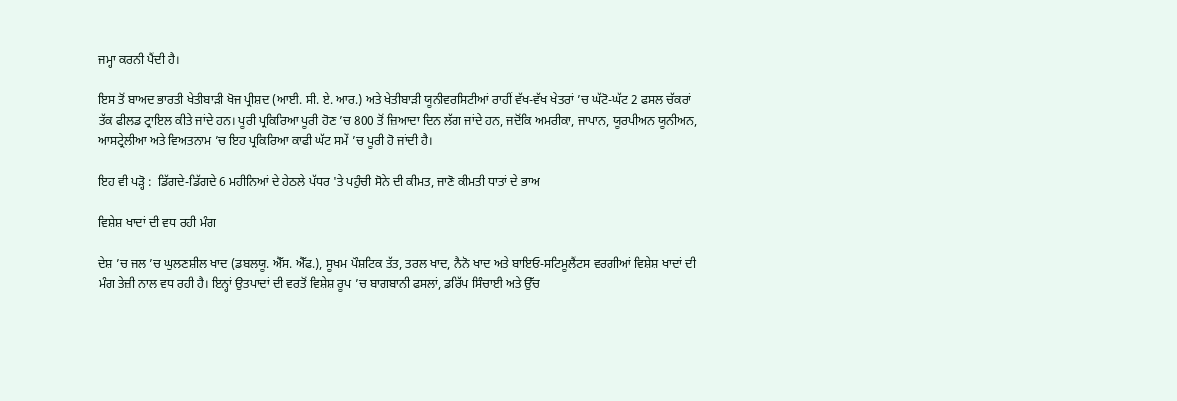ਜਮ੍ਹਾ ਕਰਨੀ ਪੈਂਦੀ ਹੈ।

ਇਸ ਤੋਂ ਬਾਅਦ ਭਾਰਤੀ ਖੇਤੀਬਾੜੀ ਖੋਜ ਪ੍ਰੀਸ਼ਦ (ਆਈ. ਸੀ. ਏ. ਆਰ.) ਅਤੇ ਖੇਤੀਬਾੜੀ ਯੂਨੀਵਰਸਿਟੀਆਂ ਰਾਹੀਂ ਵੱਖ-ਵੱਖ ਖੇਤਰਾਂ ’ਚ ਘੱਟੋ-ਘੱਟ 2 ਫਸਲ ਚੱਕਰਾਂ ਤੱਕ ਫੀਲਡ ਟ੍ਰਾਇਲ ਕੀਤੇ ਜਾਂਦੇ ਹਨ। ਪੂਰੀ ਪ੍ਰਕਿਰਿਆ ਪੂਰੀ ਹੋਣ ’ਚ 800 ਤੋਂ ਜ਼ਿਆਦਾ ਦਿਨ ਲੱਗ ਜਾਂਦੇ ਹਨ, ਜਦੋਂਕਿ ਅਮਰੀਕਾ, ਜਾਪਾਨ, ਯੂਰਪੀਅਨ ਯੂਨੀਅਨ, ਆਸਟ੍ਰੇਲੀਆ ਅਤੇ ਵਿਅਤਨਾਮ ’ਚ ਇਹ ਪ੍ਰਕਿਰਿਆ ਕਾਫੀ ਘੱਟ ਸਮੇਂ ’ਚ ਪੂਰੀ ਹੋ ਜਾਂਦੀ ਹੈ।

ਇਹ ਵੀ ਪੜ੍ਹੋ :  ਡਿੱਗਦੇ-ਡਿੱਗਦੇ 6 ਮਹੀਨਿਆਂ ਦੇ ਹੇਠਲੇ ਪੱਧਰ 'ਤੇ ਪਹੁੰਚੀ ਸੋਨੇ ਦੀ ਕੀਮਤ, ਜਾਣੋ ਕੀਮਤੀ ਧਾਤਾਂ ਦੇ ਭਾਅ

ਵਿਸ਼ੇਸ਼ ਖਾਦਾਂ ਦੀ ਵਧ ਰਹੀ ਮੰਗ

ਦੇਸ਼ ’ਚ ਜਲ ’ਚ ਘੁਲਣਸ਼ੀਲ ਖਾਦ (ਡਬਲਯੂ. ਐੱਸ. ਐੱਫ.), ਸੂਖਮ ਪੌਸ਼ਟਿਕ ਤੱਤ, ਤਰਲ ਖਾਦ, ਨੈਨੋ ਖਾਦ ਅਤੇ ਬਾਇਓ-ਸਟਿਮੂਲੈਂਟਸ ਵਰਗੀਆਂ ਵਿਸ਼ੇਸ਼ ਖਾਦਾਂ ਦੀ ਮੰਗ ਤੇਜ਼ੀ ਨਾਲ ਵਧ ਰਹੀ ਹੈ। ਇਨ੍ਹਾਂ ਉਤਪਾਦਾਂ ਦੀ ਵਰਤੋਂ ਵਿਸ਼ੇਸ਼ ਰੂਪ ’ਚ ਬਾਗਬਾਨੀ ਫਸਲਾਂ, ਡਰਿੱਪ ਸਿੰਚਾਈ ਅਤੇ ਉੱਚ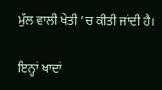ਮੁੱਲ ਵਾਲੀ ਖੇਤੀ ’ਚ ਕੀਤੀ ਜਾਂਦੀ ਹੈ।

ਇਨ੍ਹਾਂ ਖਾਦਾਂ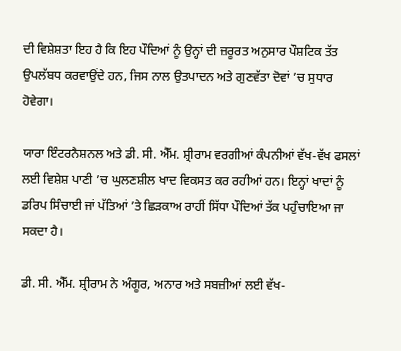ਦੀ ਵਿਸ਼ੇਸ਼ਤਾ ਇਹ ਹੈ ਕਿ ਇਹ ਪੌਦਿਆਂ ਨੂੰ ਉਨ੍ਹਾਂ ਦੀ ਜ਼ਰੂਰਤ ਅਨੁਸਾਰ ਪੌਸ਼ਟਿਕ ਤੱਤ ਉਪਲੱਬਧ ਕਰਵਾਉਂਦੇ ਹਨ, ਜਿਸ ਨਾਲ ਉਤਪਾਦਨ ਅਤੇ ਗੁਣਵੱਤਾ ਦੋਵਾਂ ’ਚ ਸੁਧਾਰ ਹੋਵੇਗਾ।

ਯਾਰਾ ਇੰਟਰਨੈਸ਼ਨਲ ਅਤੇ ਡੀ. ਸੀ. ਐੱਮ. ਸ਼੍ਰੀਰਾਮ ਵਰਗੀਆਂ ਕੰਪਨੀਆਂ ਵੱਖ-ਵੱਖ ਫਸਲਾਂ ਲਈ ਵਿਸ਼ੇਸ਼ ਪਾਣੀ ’ਚ ਘੁਲਣਸ਼ੀਲ ਖਾਦ ਵਿਕਸਤ ਕਰ ਰਹੀਆਂ ਹਨ। ਇਨ੍ਹਾਂ ਖਾਦਾਂ ਨੂੰ ਡਰਿਪ ਸਿੰਚਾਈ ਜਾਂ ਪੱਤਿਆਂ ’ਤੇ ਛਿੜਕਾਅ ਰਾਹੀਂ ਸਿੱਧਾ ਪੌਦਿਆਂ ਤੱਕ ਪਹੁੰਚਾਇਆ ਜਾ ਸਕਦਾ ਹੈ।

ਡੀ. ਸੀ. ਐੱਮ. ਸ਼੍ਰੀਰਾਮ ਨੇ ਅੰਗੂਰ, ਅਨਾਰ ਅਤੇ ਸਬਜ਼ੀਆਂ ਲਈ ਵੱਖ-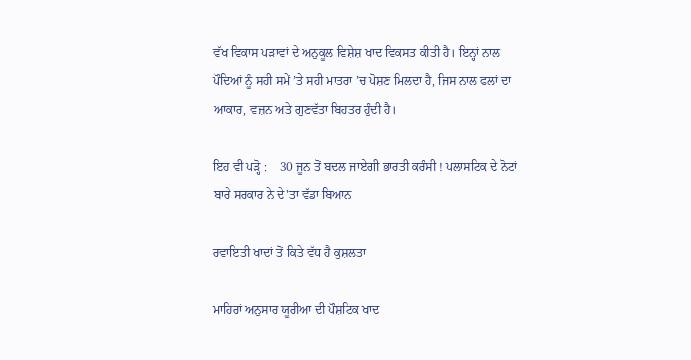ਵੱਖ ਵਿਕਾਸ ਪੜਾਵਾਂ ਦੇ ਅਨੁਕੂਲ ਵਿਸ਼ੇਸ਼ ਖਾਦ ਵਿਕਸਤ ਕੀਤੀ ਹੈ। ਇਨ੍ਹਾਂ ਨਾਲ ਪੌਦਿਆਂ ਨੂੰ ਸਹੀ ਸਮੇਂ ’ਤੇ ਸਹੀ ਮਾਤਰਾ ’ਚ ਪੋਸ਼ਣ ਮਿਲਦਾ ਹੈ, ਜਿਸ ਨਾਲ ਫਲਾਂ ਦਾ ਆਕਾਰ, ਵਜ਼ਨ ਅਤੇ ਗੁਣਵੱਤਾ ਬਿਹਤਰ ਹੁੰਦੀ ਹੈ।

ਇਹ ਵੀ ਪੜ੍ਹੋ :    30 ਜੂਨ ਤੋਂ ਬਦਲ ਜਾਏਗੀ ਭਾਰਤੀ ਕਰੰਸੀ ! ਪਲਾਸਟਿਕ ਦੇ ਨੋਟਾਂ ਬਾਰੇ ਸਰਕਾਰ ਨੇ ਦੇ'ਤਾ ਵੱਡਾ ਬਿਆਨ

ਰਵਾਇਤੀ ਖਾਦਾਂ ਤੋਂ ਕਿਤੇ ਵੱਧ ਹੈ ਕੁਸ਼ਲਤਾ

ਮਾਹਿਰਾਂ ਅਨੁਸਾਰ ਯੂਰੀਆ ਦੀ ਪੌਸ਼ਟਿਕ ਖਾਦ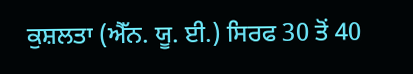ਕੁਸ਼ਲਤਾ (ਐੱਨ. ਯੂ. ਈ.) ਸਿਰਫ 30 ਤੋਂ 40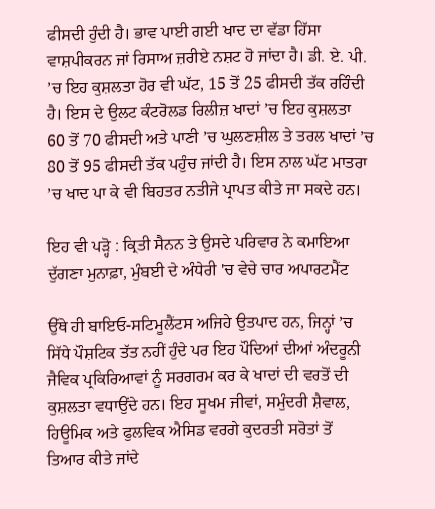ਫੀਸਦੀ ਹੁੰਦੀ ਹੈ। ਭਾਵ ਪਾਈ ਗਈ ਖਾਦ ਦਾ ਵੱਡਾ ਹਿੱਸਾ ਵਾਸ਼ਪੀਕਰਨ ਜਾਂ ਰਿਸਾਅ ਜ਼ਰੀਏ ਨਸ਼ਟ ਹੋ ਜਾਂਦਾ ਹੈ। ਡੀ. ਏ. ਪੀ. ’ਚ ਇਹ ਕੁਸ਼ਲਤਾ ਹੋਰ ਵੀ ਘੱਟ, 15 ਤੋਂ 25 ਫੀਸਦੀ ਤੱਕ ਰਹਿੰਦੀ ਹੈ। ਇਸ ਦੇ ਉਲਟ ਕੰਟਰੋਲਡ ਰਿਲੀਜ਼ ਖਾਦਾਂ ’ਚ ਇਹ ਕੁਸ਼ਲਤਾ 60 ਤੋਂ 70 ਫੀਸਦੀ ਅਤੇ ਪਾਣੀ ’ਚ ਘੁਲਣਸ਼ੀਲ ਤੇ ਤਰਲ ਖਾਦਾਂ ’ਚ 80 ਤੋਂ 95 ਫੀਸਦੀ ਤੱਕ ਪਹੁੰਚ ਜਾਂਦੀ ਹੈ। ਇਸ ਨਾਲ ਘੱਟ ਮਾਤਰਾ ’ਚ ਖਾਦ ਪਾ ਕੇ ਵੀ ਬਿਹਤਰ ਨਤੀਜੇ ਪ੍ਰਾਪਤ ਕੀਤੇ ਜਾ ਸਕਦੇ ਹਨ।

ਇਹ ਵੀ ਪੜ੍ਹੋ : ਕ੍ਰਿਤੀ ਸੈਨਨ ਤੇ ਉਸਦੇ ਪਰਿਵਾਰ ਨੇ ਕਮਾਇਆ ਦੁੱਗਣਾ ਮੁਨਾਫ਼ਾ, ਮੁੰਬਈ ਦੇ ਅੰਧੇਰੀ 'ਚ ਵੇਚੇ ਚਾਰ ਅਪਾਰਟਮੈਂਟ

ਉੱਥੇ ਹੀ ਬਾਇਓ-ਸਟਿਮੂਲੈਂਟਸ ਅਜਿਹੇ ਉਤਪਾਦ ਹਨ, ਜਿਨ੍ਹਾਂ ’ਚ ਸਿੱਧੇ ਪੌਸ਼ਟਿਕ ਤੱਤ ਨਹੀਂ ਹੁੰਦੇ ਪਰ ਇਹ ਪੌਦਿਆਂ ਦੀਆਂ ਅੰਦਰੂਨੀ ਜੈਵਿਕ ਪ੍ਰਕਿਰਿਆਵਾਂ ਨੂੰ ਸਰਗਰਮ ਕਰ ਕੇ ਖਾਦਾਂ ਦੀ ਵਰਤੋਂ ਦੀ ਕੁਸ਼ਲਤਾ ਵਧਾਉਂਦੇ ਹਨ। ਇਹ ਸੂਖਮ ਜੀਵਾਂ, ਸਮੁੰਦਰੀ ਸ਼ੈਵਾਲ, ਹਿਊਮਿਕ ਅਤੇ ਫੁਲਵਿਕ ਐਸਿਡ ਵਰਗੇ ਕੁਦਰਤੀ ਸਰੋਤਾਂ ਤੋਂ ਤਿਆਰ ਕੀਤੇ ਜਾਂਦੇ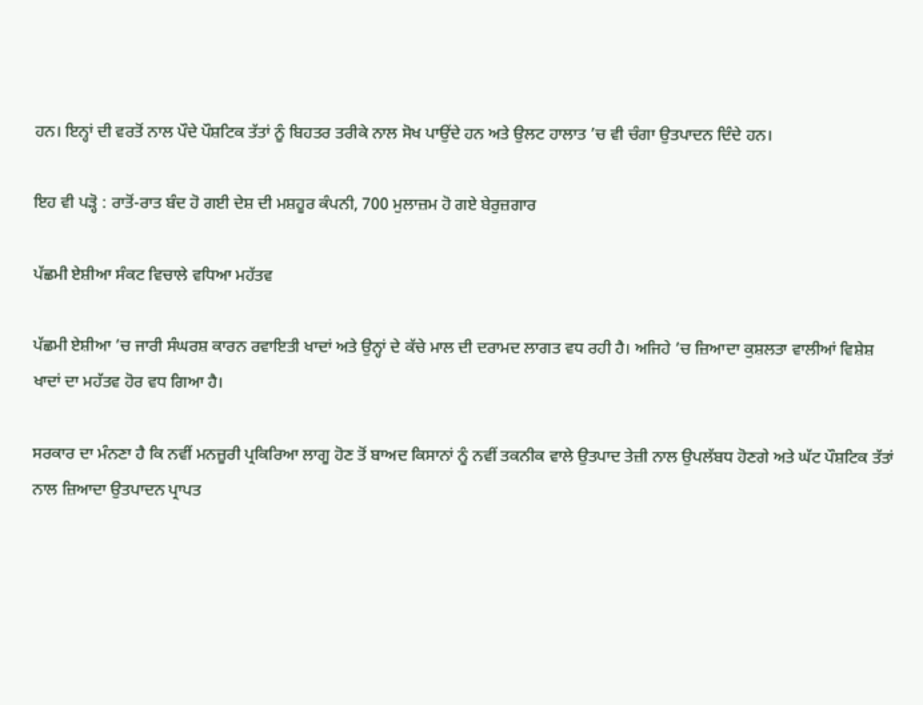ਹਨ। ਇਨ੍ਹਾਂ ਦੀ ਵਰਤੋਂ ਨਾਲ ਪੌਦੇ ਪੌਸ਼ਟਿਕ ਤੱਤਾਂ ਨੂੰ ਬਿਹਤਰ ਤਰੀਕੇ ਨਾਲ ਸੋਖ ਪਾਉਂਦੇ ਹਨ ਅਤੇ ਉਲਟ ਹਾਲਾਤ ’ਚ ਵੀ ਚੰਗਾ ਉਤਪਾਦਨ ਦਿੰਦੇ ਹਨ।

ਇਹ ਵੀ ਪੜ੍ਹੋ : ਰਾਤੋਂ-ਰਾਤ ਬੰਦ ਹੋ ਗਈ ਦੇਸ਼ ਦੀ ਮਸ਼ਹੂਰ ਕੰਪਨੀ, 700 ਮੁਲਾਜ਼ਮ ਹੋ ਗਏ ਬੇਰੁਜ਼ਗਾਰ

ਪੱਛਮੀ ਏਸ਼ੀਆ ਸੰਕਟ ਵਿਚਾਲੇ ਵਧਿਆ ਮਹੱਤਵ

ਪੱਛਮੀ ਏਸ਼ੀਆ ’ਚ ਜਾਰੀ ਸੰਘਰਸ਼ ਕਾਰਨ ਰਵਾਇਤੀ ਖਾਦਾਂ ਅਤੇ ਉਨ੍ਹਾਂ ਦੇ ਕੱਚੇ ਮਾਲ ਦੀ ਦਰਾਮਦ ਲਾਗਤ ਵਧ ਰਹੀ ਹੈ। ਅਜਿਹੇ ’ਚ ਜ਼ਿਆਦਾ ਕੁਸ਼ਲਤਾ ਵਾਲੀਆਂ ਵਿਸ਼ੇਸ਼ ਖਾਦਾਂ ਦਾ ਮਹੱਤਵ ਹੋਰ ਵਧ ਗਿਆ ਹੈ।

ਸਰਕਾਰ ਦਾ ਮੰਨਣਾ ਹੈ ਕਿ ਨਵੀਂ ਮਨਜ਼ੂਰੀ ਪ੍ਰਕਿਰਿਆ ਲਾਗੂ ਹੋਣ ਤੋਂ ਬਾਅਦ ਕਿਸਾਨਾਂ ਨੂੰ ਨਵੀਂ ਤਕਨੀਕ ਵਾਲੇ ਉਤਪਾਦ ਤੇਜ਼ੀ ਨਾਲ ਉਪਲੱਬਧ ਹੋਣਗੇ ਅਤੇ ਘੱਟ ਪੌਸ਼ਟਿਕ ਤੱਤਾਂ ਨਾਲ ਜ਼ਿਆਦਾ ਉਤਪਾਦਨ ਪ੍ਰਾਪਤ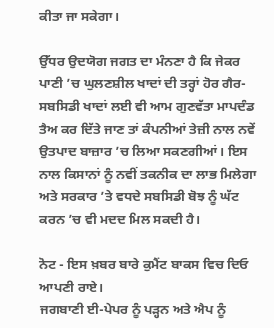ਕੀਤਾ ਜਾ ਸਕੇਗਾ।

ਉੱਧਰ ਉਦਯੋਗ ਜਗਤ ਦਾ ਮੰਨਣਾ ਹੈ ਕਿ ਜੇਕਰ ਪਾਣੀ ’ਚ ਘੁਲਣਸ਼ੀਲ ਖਾਦਾਂ ਦੀ ਤਰ੍ਹਾਂ ਹੋਰ ਗੈਰ-ਸਬਸਿਡੀ ਖਾਦਾਂ ਲਈ ਵੀ ਆਮ ਗੁਣਵੱਤਾ ਮਾਪਦੰਡ ਤੈਅ ਕਰ ਦਿੱਤੇ ਜਾਣ ਤਾਂ ਕੰਪਨੀਆਂ ਤੇਜ਼ੀ ਨਾਲ ਨਵੇਂ ਉਤਪਾਦ ਬਾਜ਼ਾਰ ’ਚ ਲਿਆ ਸਕਣਗੀਆਂ। ਇਸ ਨਾਲ ਕਿਸਾਨਾਂ ਨੂੰ ਨਵੀਂ ਤਕਨੀਕ ਦਾ ਲਾਭ ਮਿਲੇਗਾ ਅਤੇ ਸਰਕਾਰ ’ਤੇ ਵਧਦੇ ਸਬਸਿਡੀ ਬੋਝ ਨੂੰ ਘੱਟ ਕਰਨ ’ਚ ਵੀ ਮਦਦ ਮਿਲ ਸਕਦੀ ਹੈ।

ਨੋਟ - ਇਸ ਖ਼ਬਰ ਬਾਰੇ ਕੁਮੈਂਟ ਬਾਕਸ ਵਿਚ ਦਿਓ ਆਪਣੀ ਰਾਏ।
ਜਗਬਾਣੀ ਈ-ਪੇਪਰ ਨੂੰ ਪੜ੍ਹਨ ਅਤੇ ਐਪ ਨੂੰ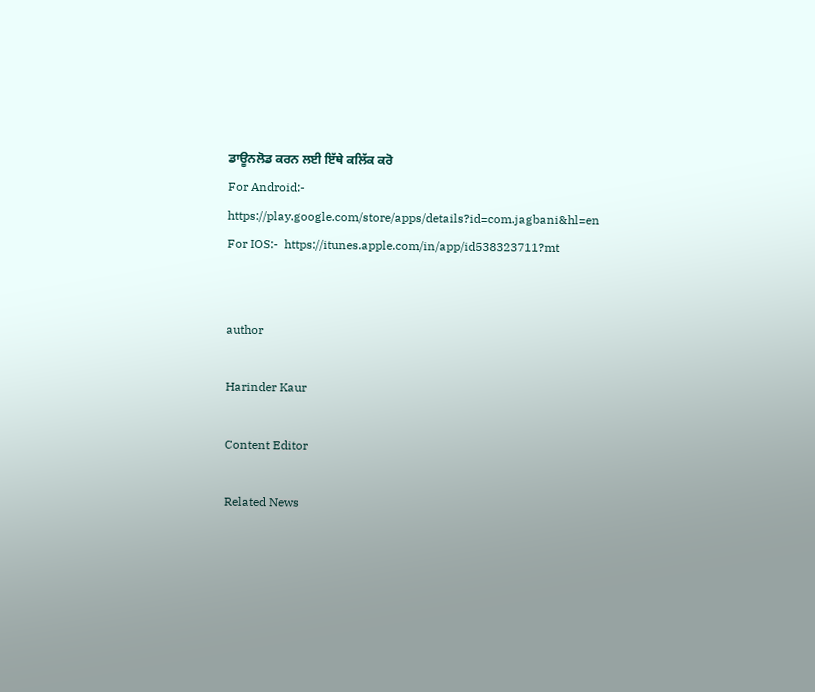ਡਾਊਨਲੋਡ ਕਰਨ ਲਈ ਇੱਥੇ ਕਲਿੱਕ ਕਰੋ
For Android:-  https://play.google.com/store/apps/details?id=com.jagbani&hl=en
For IOS:-  https://itunes.apple.com/in/app/id538323711?mt


author

Harinder Kaur

Content Editor

Related News